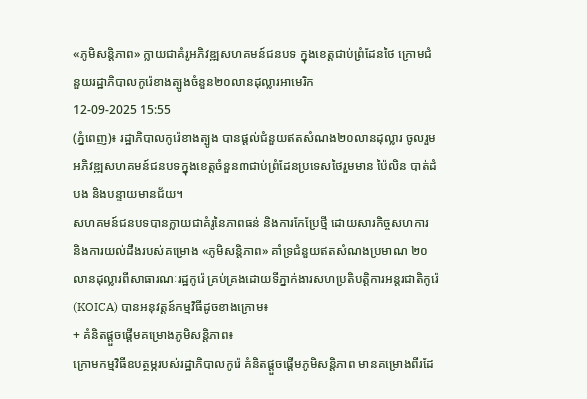«ភូមិសន្តិភាព» ក្លាយជាគំរូអភិវឌ្ឍសហគមន៍ជនបទ ក្នុងខេត្តជាប់ព្រំដែនថៃ ក្រោមជំនួយរដ្ឋាភិបាលកូរ៉េខាងត្បូងចំនួន២០លានដុល្លារអាមេរិក
12-09-2025 15:55
(ភ្នំពេញ)៖ រដ្ឋាភិបាលកូរ៉េខាងត្បូង បានផ្តល់ជំនួយឥតសំណង២០លានដុល្លារ ចូលរួមអភិវឌ្ឍសហគមន៍ជនបទក្នុងខេត្តចំនួន៣ជាប់ព្រំដែនប្រទេសថៃរួមមាន ប៉ៃលិន បាត់ដំបង និងបន្ទាយមានជ័យ។
សហគមន៍ជនបទបានក្លាយជាគំរូនៃភាពធន់ និងការកែប្រែថ្មី ដោយសារកិច្ចសហការ និងការយល់ដឹងរបស់គម្រោង «ភូមិសន្តិភាព» គាំទ្រជំនួយឥតសំណងប្រមាណ ២០លានដុល្លារពីសាធារណៈរដ្ឋកូរ៉េ គ្រប់គ្រងដោយទីភ្នាក់ងារសហប្រតិបត្តិការអន្តរជាតិកូរ៉េ (KOICA) បានអនុវត្តន៍កម្មវិធីដូចខាងក្រោម៖
+ គំនិតផ្តួចផ្តើមគម្រោងភូមិសន្តិភាព៖
ក្រោមកម្មវិធីឧបត្ថម្ភរបស់រដ្ឋាភិបាលកូរ៉េ គំនិតផ្តួចផ្តើមភូមិសន្តិភាព មានគម្រោងពីរដែ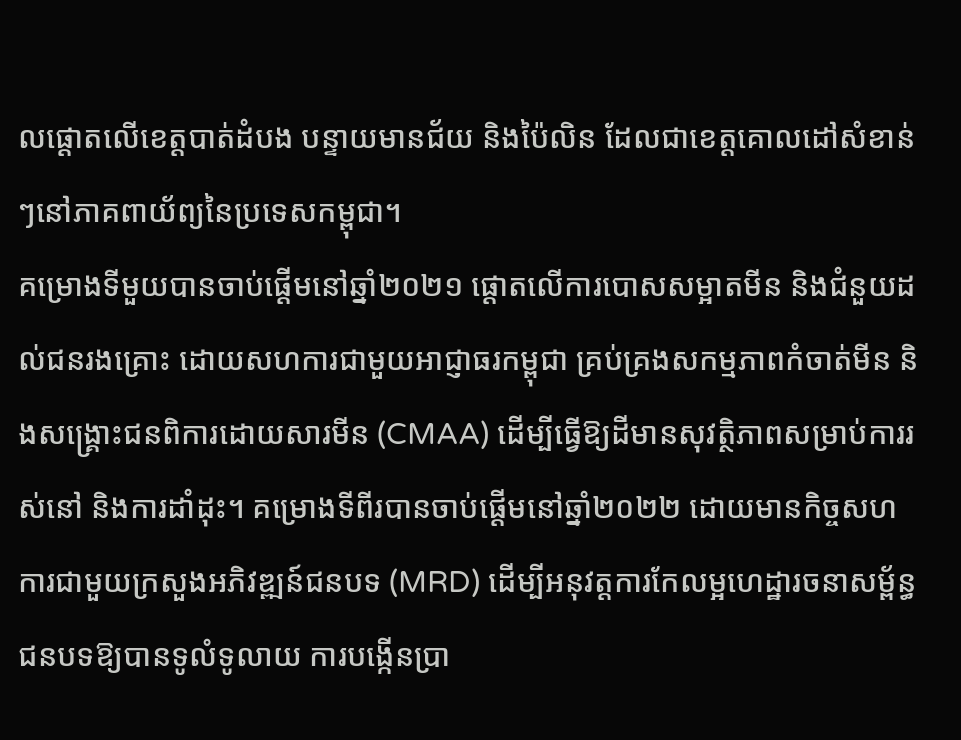លផ្តោតលើខេត្តបាត់ដំបង បន្ទាយមានជ័យ និងប៉ៃលិន ដែលជាខេត្តគោលដៅសំខាន់ៗនៅភាគពាយ័ព្យនៃប្រទេសកម្ពុជា។
គម្រោងទីមួយបានចាប់ផ្តើមនៅឆ្នាំ២០២១ ផ្តោតលើការបោសសម្អាតមីន និងជំនួយដល់ជនរងគ្រោះ ដោយសហការជាមួយអាជ្ញាធរកម្ពុជា គ្រប់គ្រងសកម្មភាពកំចាត់មីន និងសង្គ្រោះជនពិការដោយសារមីន (CMAA) ដើម្បីធ្វើឱ្យដីមានសុវត្ថិភាពសម្រាប់ការរស់នៅ និងការដាំដុះ។ គម្រោងទីពីរបានចាប់ផ្តើមនៅឆ្នាំ២០២២ ដោយមានកិច្ចសហការជាមួយក្រសួងអភិវឌ្ឍន៍ជនបទ (MRD) ដើម្បីអនុវត្តការកែលម្អហេដ្ឋារចនាសម្ព័ន្ធជនបទឱ្យបានទូលំទូលាយ ការបង្កើនប្រា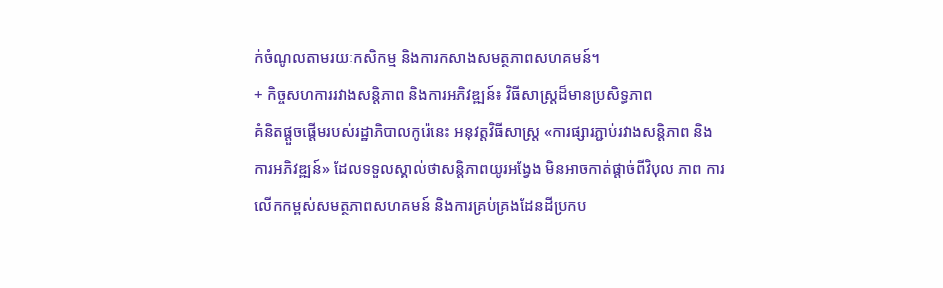ក់ចំណូលតាមរយៈកសិកម្ម និងការកសាងសមត្ថភាពសហគមន៍។
+ កិច្ចសហការរវាងសន្តិភាព និងការអភិវឌ្ឍន៍៖ វិធីសាស្រ្តដ៏មានប្រសិទ្ធភាព
គំនិតផ្តួចផ្តើមរបស់រដ្ឋាភិបាលកូរ៉េនេះ អនុវត្តវិធីសាស្ត្រ «ការផ្សារភ្ជាប់រវាងសន្តិភាព និងការអភិវឌ្ឍន៍» ដែលទទួលស្គាល់ថាសន្តិភាពយូរអង្វែង មិនអាចកាត់ផ្តាច់ពីវិបុល ភាព ការលើកកម្ពស់សមត្ថភាពសហគមន៍ និងការគ្រប់គ្រងដែនដីប្រកប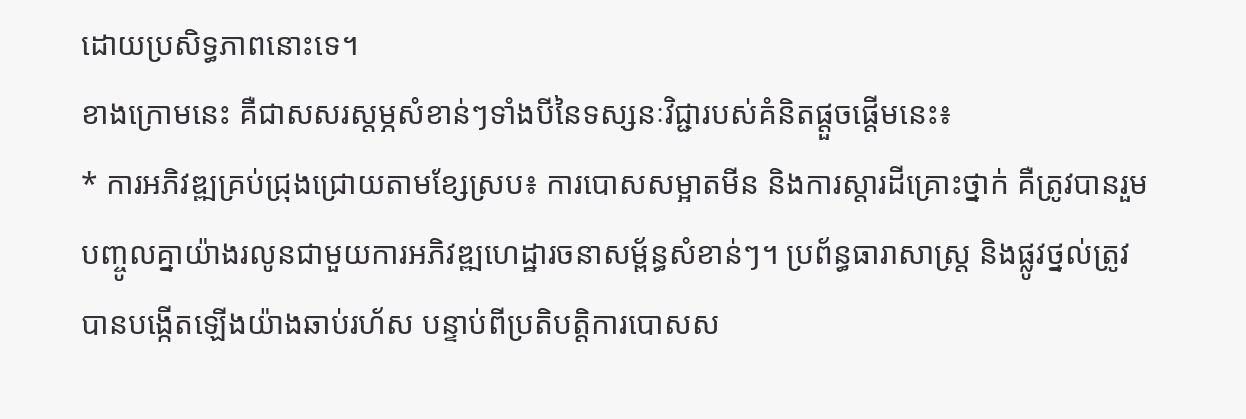ដោយប្រសិទ្ធភាពនោះទេ។
ខាងក្រោមនេះ គឺជាសសរស្តម្ភសំខាន់ៗទាំងបីនៃទស្សនៈវិជ្ជារបស់គំនិតផ្តួចផ្តើមនេះ៖
* ការអភិវឌ្ឍគ្រប់ជ្រុងជ្រោយតាមខ្សែស្រប៖ ការបោសសម្អាតមីន និងការស្តារដីគ្រោះថ្នាក់ គឺត្រូវបានរួមបញ្ចូលគ្នាយ៉ាងរលូនជាមួយការអភិវឌ្ឍហេដ្ឋារចនាសម្ព័ន្ធសំខាន់ៗ។ ប្រព័ន្ធធារាសាស្ត្រ និងផ្លូវថ្នល់ត្រូវបានបង្កើតឡើងយ៉ាងឆាប់រហ័ស បន្ទាប់ពីប្រតិបត្តិការបោសស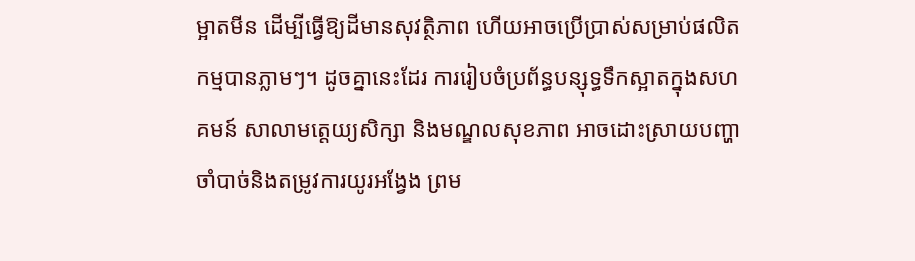ម្អាតមីន ដើម្បីធ្វើឱ្យដីមានសុវត្ថិភាព ហើយអាចប្រើប្រាស់សម្រាប់ផលិតកម្មបានភ្លាមៗ។ ដូចគ្នានេះដែរ ការរៀបចំប្រព័ន្ធបន្សុទ្ធទឹកស្អាតក្នុងសហគមន៍ សាលាមត្តេយ្យសិក្សា និងមណ្ឌលសុខភាព អាចដោះស្រាយបញ្ហាចាំបាច់និងតម្រូវការយូរអង្វែង ព្រម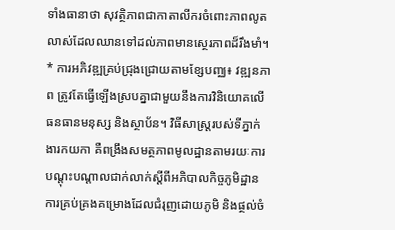ទាំងធានាថា សុវត្ថិភាពជាកាតាលីករចំពោះភាពលូតលាស់ដែលឈានទៅដល់ភាពមានស្ថេរភាពដ៏រឹងមាំ។
* ការអភិវឌ្ឍគ្រប់ជ្រុងជ្រោយតាមខ្សែបញ្ឈ៖ វឌ្ឍនភាព ត្រូវតែធ្វើឡើងស្របគ្នាជាមួយនឹងការវិនិយោគលើធនធានមនុស្ស និងស្ថាប័ន។ វិធីសាស្រ្តរបស់ទីភ្នាក់ងារកយកា គឺពង្រឹងសមត្ថភាពមូលដ្ឋានតាមរយៈការបណ្តុះបណ្តាលជាក់លាក់ស្តីពីអភិបាលកិច្ចភូមិដ្ឋានការគ្រប់គ្រងគម្រោងដែលជំរុញដោយភូមិ និងផ្ថល់ចំ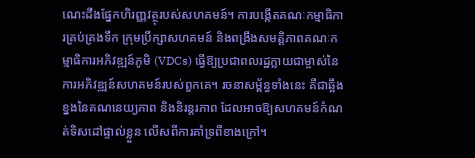ណេះដឹងផ្នែកហិរញ្ញវត្ថុរបស់សហគមន៍។ ការបង្កើតគណៈកម្មាធិការគ្រប់គ្រងទឹក ក្រុមប្រឹក្សាសហគមន៍ និងពង្រឹងសមត្តិភាពគណៈកម្មាធិការអភិវឌ្ឍន៍ភូមិ (VDCs) ធ្វើឱ្យប្រជាពលរដ្ឋក្លាយជាម្ចាស់នៃការអភិវឌ្ឍន៍សហគមន៍របស់ពួកគេ។ រចនាសម្ព័ន្ធទាំងនេះ គឺជាឆ្អឹងខ្នងនៃគណនេយ្យភាព និងនិរន្តរភាព ដែលអាចឱ្យសហគមន៍កំណត់ទិសដៅផ្ទាល់ខ្លួន លើសពីការគាំទ្រពីខាងក្រៅ។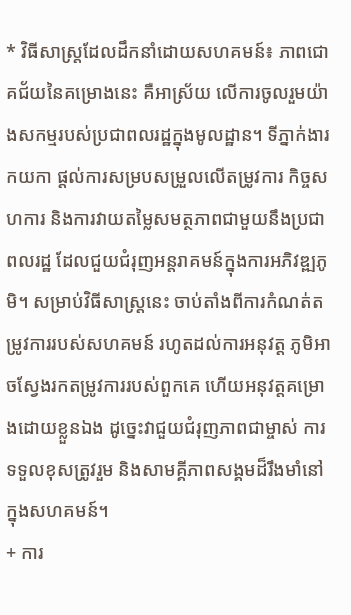* វិធីសាស្ត្រដែលដឹកនាំដោយសហគមន៍៖ ភាពជោគជ័យនៃគម្រោងនេះ គឺអាស្រ័យ លើការចូលរួមយ៉ាងសកម្មរបស់ប្រជាពលរដ្ឋក្នុងមូលដ្ឋាន។ ទីភ្នាក់ងារកយកា ផ្ដល់ការសម្របសម្រួលលើតម្រូវការ កិច្ចសហការ និងការវាយតម្លៃសមត្ថភាពជាមួយនឹងប្រជាពលរដ្ឋ ដែលជួយជំរុញអន្តរាគមន៍ក្នុងការអភិវឌ្ឍភូមិ។ សម្រាប់វិធីសាស្រ្តនេះ ចាប់តាំងពីការកំណត់តម្រូវការរបស់សហគមន៍ រហូតដល់ការអនុវត្ត ភូមិអាចស្វែងរកតម្រូវការរបស់ពួកគេ ហើយអនុវត្តគម្រោងដោយខ្លួនឯង ដូច្នេះវាជួយជំរុញភាពជាម្ចាស់ ការទទួលខុសត្រូវរួម និងសាមគ្គីភាពសង្គមដ៏រឹងមាំនៅក្នុងសហគមន៍។
+ ការ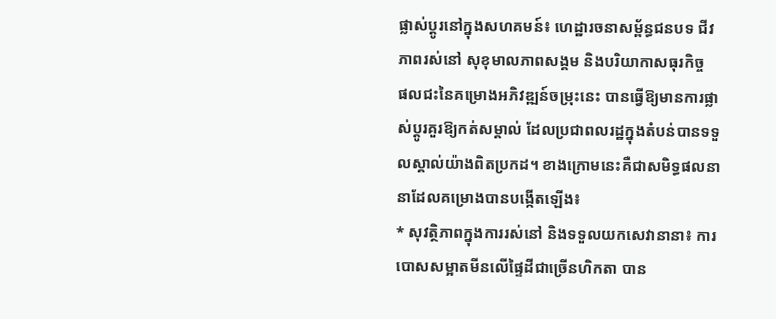ផ្លាស់ប្តូរនៅក្នុងសហគមន៍៖ ហេដ្ឋារចនាសម្ព័ន្ធជនបទ ជីវភាពរស់នៅ សុខុមាលភាពសង្គម និងបរិយាកាសធុរកិច្ច
ផលជះនៃគម្រោងអភិវឌ្ឍន៍ចម្រុះនេះ បានធ្វើឱ្យមានការផ្លាស់ប្តូរគួរឱ្យកត់សម្គាល់ ដែលប្រជាពលរដ្ឋក្នុងតំបន់បានទទួលស្គាល់យ៉ាងពិតប្រកដ។ ខាងក្រោមនេះគឺជាសមិទ្ធផលនានាដែលគម្រោងបានបង្កើតឡើង៖
* សុវត្ថិភាពក្នុងការរស់នៅ និងទទួលយកសេវានានា៖ ការបោសសម្អាតមីនលើផ្ទៃដីជាច្រើនហិកតា បាន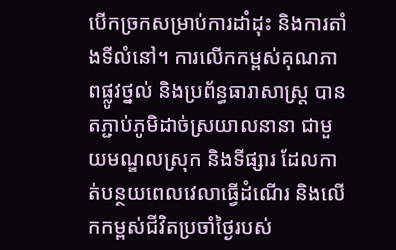បើកច្រកសម្រាប់ការដាំដុះ និងការតាំងទីលំនៅ។ ការលើកកម្ពស់គុណភាពផ្លូវថ្នល់ និងប្រព័ន្ធធារាសាស្រ្ត បានតភ្ជាប់ភូមិដាច់ស្រយាលនានា ជាមួយមណ្ឌលស្រុក និងទីផ្សារ ដែលកាត់បន្ថយពេលវេលាធ្វើដំណើរ និងលើកកម្ពស់ជីវិតប្រចាំថ្ងៃរបស់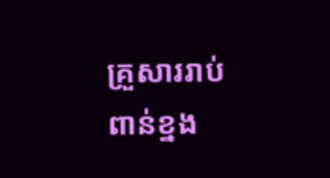គ្រួសាររាប់ពាន់ខ្នង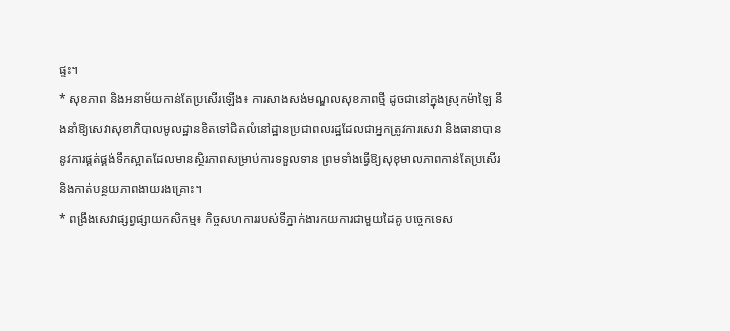ផ្ទះ។
* សុខភាព និងអនាម័យកាន់តែប្រសើរឡើង៖ ការសាងសង់មណ្ឌលសុខភាពថ្មី ដូចជានៅក្នុងស្រុកម៉ាឡៃ នឹងនាំឱ្យសេវាសុខាភិបាលមូលដ្ឋានខិតទៅជិតលំនៅដ្ឋានប្រជាពលរដ្ឋដែលជាអ្នកត្រូវការសេវា និងធានាបាននូវការផ្គត់ផ្គង់ទឹកស្អាតដែលមានស្ថិរភាពសម្រាប់ការទទួលទាន ព្រមទាំងធ្វើឱ្យសុខុមាលភាពកាន់តែប្រសើរ និងកាត់បន្ថយភាពងាយរងគ្រោះ។
* ពង្រឹងសេវាផ្សព្វផ្សាយកសិកម្ម៖ កិច្ចសហការរបស់ទីភ្នាក់ងារកយការជាមួយដៃគូ បច្ចេកទេស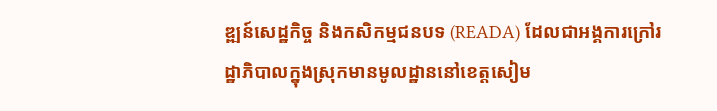ឌ្ឍន៍សេដ្ឋកិច្ច និងកសិកម្មជនបទ (READA) ដែលជាអង្គការក្រៅរដ្ឋាភិបាលក្នុងស្រុកមានមូលដ្ឋាននៅខេត្តសៀម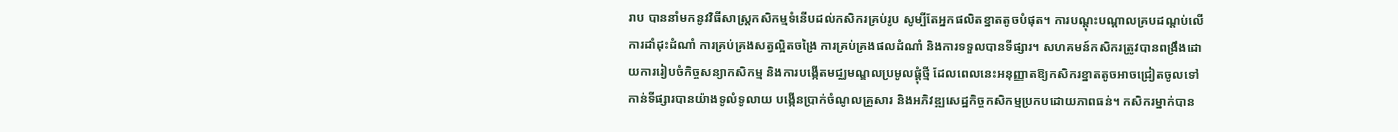រាប បាននាំមកនូវវិធីសាស្រ្តកសិកម្មទំនើបដល់កសិករគ្រប់រូប សូម្បីតែអ្នកផលិតខ្នាតតូចបំផុត។ ការបណ្តុះបណ្តាលគ្របដណ្តប់លើការដាំដុះដំណាំ ការគ្រប់គ្រងសត្វល្អិតចង្រៃ ការគ្រប់គ្រងផលដំណាំ និងការទទួលបានទីផ្សារ។ សហគមន៍កសិករត្រូវបានពង្រឹងដោយការរៀបចំកិច្ចសន្យាកសិកម្ម និងការបង្កើតមជ្ឈមណ្ឌលប្រមូលផ្តុំថ្មី ដែលពេលនេះអនុញ្ញាតឱ្យកសិករខ្នាតតូចអាចជ្រៀតចូលទៅកាន់ទីផ្សារបានយ៉ាងទូលំទូលាយ បង្កើនប្រាក់ចំណូលគ្រួសារ និងអភិវឌ្ឍសេដ្ឋកិច្ចកសិកម្មប្រកបដោយភាពធន់។ កសិករម្នាក់បាន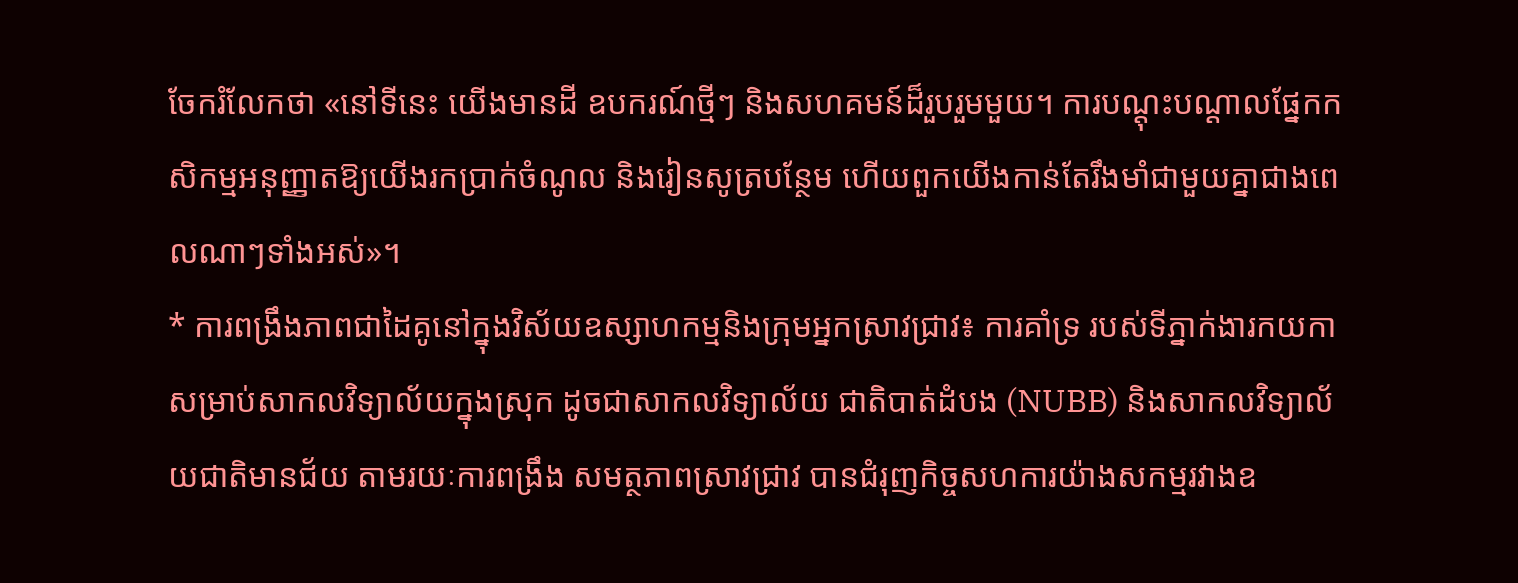ចែករំលែកថា «នៅទីនេះ យើងមានដី ឧបករណ៍ថ្មីៗ និងសហគមន៍ដ៏រួបរួមមួយ។ ការបណ្តុះបណ្តាលផ្នែកកសិកម្មអនុញ្ញាតឱ្យយើងរកប្រាក់ចំណូល និងរៀនសូត្របន្ថែម ហើយពួកយើងកាន់តែរឹងមាំជាមួយគ្នាជាងពេលណាៗទាំងអស់»។
* ការពង្រឹងភាពជាដៃគូនៅក្នុងវិស័យឧស្សាហកម្មនិងក្រុមអ្នកស្រាវជ្រាវ៖ ការគាំទ្រ របស់ទីភ្នាក់ងារកយកា សម្រាប់សាកលវិទ្យាល័យក្នុងស្រុក ដូចជាសាកលវិទ្យាល័យ ជាតិបាត់ដំបង (NUBB) និងសាកលវិទ្យាល័យជាតិមានជ័យ តាមរយៈការពង្រឹង សមត្ថភាពស្រាវជ្រាវ បានជំរុញកិច្ចសហការយ៉ាងសកម្មរវាងឧ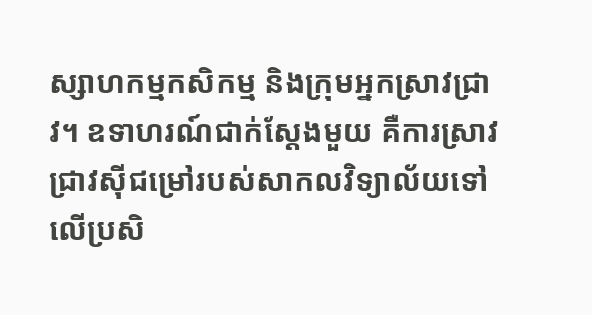ស្សាហកម្មកសិកម្ម និងក្រុមអ្នកស្រាវជ្រាវ។ ឧទាហរណ៍ជាក់ស្តែងមួយ គឺការស្រាវជ្រាវស៊ីជម្រៅរបស់សាកលវិទ្យាល័យទៅលើប្រសិ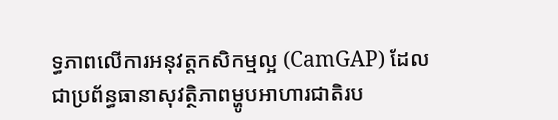ទ្ធភាពលើការអនុវត្តកសិកម្មល្អ (CamGAP) ដែលជាប្រព័ន្ធធានាសុវត្ថិភាពម្ហូបអាហារជាតិរប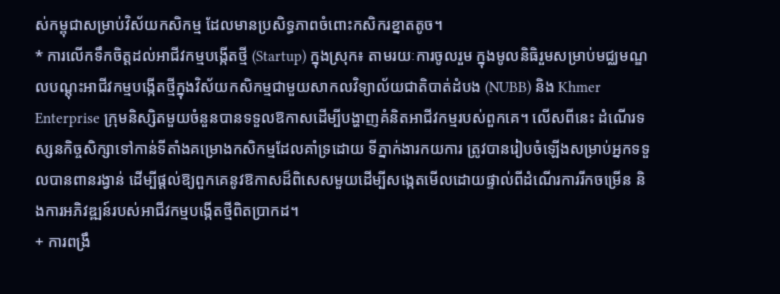ស់កម្ពុជាសម្រាប់វិស័យកសិកម្ម ដែលមានប្រសិទ្ធភាពចំពោះកសិករខ្នាតតូច។
* ការលើកទឹកចិត្តដល់អាជីវកម្មបង្កើតថ្មី (Startup) ក្នុងស្រុក៖ តាមរយៈការចូលរួម ក្នុងមូលនិធិរួមសម្រាប់មជ្ឈមណ្ឌលបណ្តុះអាជីវកម្មបង្កើតថ្មីក្នុងវិស័យកសិកម្មជាមួយសាកលវិទ្យាល័យជាតិបាត់ដំបង (NUBB) និង Khmer Enterprise ក្រុមនិស្សិតមួយចំនួនបានទទួលឱកាសដើម្បីបង្ហាញគំនិតអាជីវកម្មរបស់ពួកគេ។ លើសពីនេះ ដំណើរទស្សនកិច្ចសិក្សាទៅកាន់ទីតាំងគម្រោងកសិកម្មដែលគាំទ្រដោយ ទីភ្នាក់ងារកយការ ត្រូវបានរៀបចំឡើងសម្រាប់អ្នកទទួលបានពានរង្វាន់ ដើម្បីផ្តល់ឱ្យពួកគេនូវឱកាសដ៏ពិសេសមួយដើម្បីសង្កេតមើលដោយផ្ទាល់ពីដំណើរការរីកចម្រើន និងការអភិវឌ្ឍន៍របស់អាជីវកម្មបង្កើតថ្មីពិតប្រាកដ។
+ ការពង្រឹ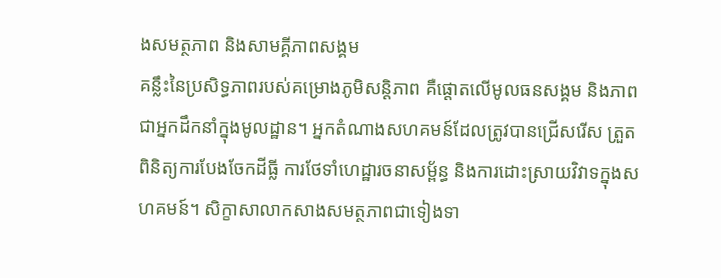ងសមត្ថភាព និងសាមគ្គីភាពសង្គម
គន្លឹះនៃប្រសិទ្ធភាពរបស់គម្រោងភូមិសន្តិភាព គឺផ្តោតលើមូលធនសង្គម និងភាពជាអ្នកដឹកនាំក្នុងមូលដ្ឋាន។ អ្នកតំណាងសហគមន៍ដែលត្រូវបានជ្រើសរើស ត្រួតពិនិត្យការបែងចែកដីធ្លី ការថែទាំហេដ្ឋារចនាសម្ព័ន្ធ និងការដោះស្រាយវិវាទក្នុងសហគមន៍។ សិក្ខាសាលាកសាងសមត្ថភាពជាទៀងទា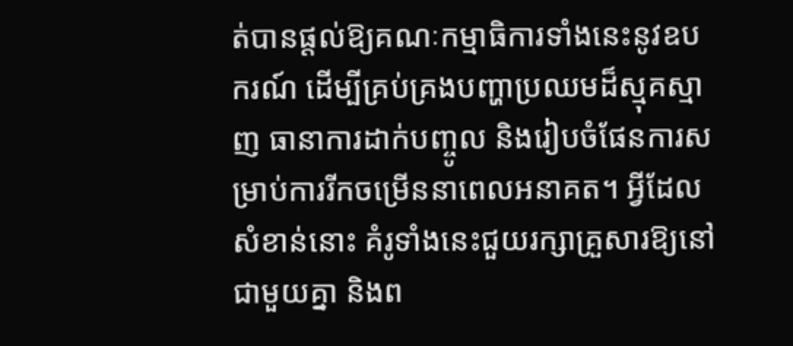ត់បានផ្តល់ឱ្យគណៈកម្មាធិការទាំងនេះនូវឧបករណ៍ ដើម្បីគ្រប់គ្រងបញ្ហាប្រឈមដ៏ស្មុគស្មាញ ធានាការដាក់បញ្ចូល និងរៀបចំផែនការសម្រាប់ការរីកចម្រើននាពេលអនាគត។ អ្វីដែលសំខាន់នោះ គំរូទាំងនេះជួយរក្សាគ្រួសារឱ្យនៅជាមួយគ្នា និងព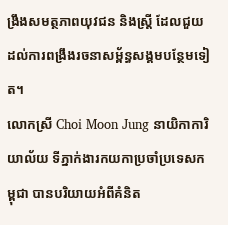ង្រឹងសមត្ថភាពយុវជន និងស្ត្រី ដែលជួយដល់ការពង្រឹងរចនាសម្ព័ន្ធសង្គមបន្ថែមទៀត។
លោកស្រី Choi Moon Jung នាយិកាការិយាល័យ ទីភ្នាក់ងារកយកាប្រចាំប្រទេសកម្ពុជា បានបរិយាយអំពីគំនិត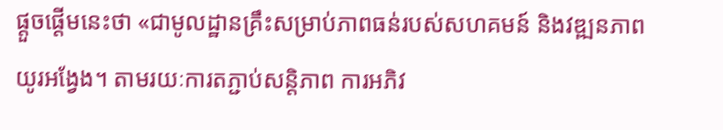ផ្តួចផ្តើមនេះថា «ជាមូលដ្ឋានគ្រឹះសម្រាប់ភាពធន់របស់សហគមន៍ និងវឌ្ឍនភាពយូរអង្វែង។ តាមរយៈការតភ្ជាប់សន្តិភាព ការអភិវ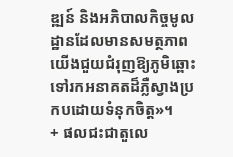ឌ្ឍន៍ និងអភិបាលកិច្ចមូលដ្ឋានដែលមានសមត្ថភាព យើងជួយជំរុញឱ្យភូមិឆ្ពោះទៅរកអនាគតដ៏ភ្លឺស្វាងប្រកបដោយទំនុកចិត្ត»។
+ ផលជះជាតួលេ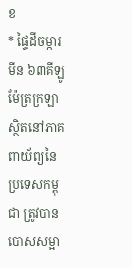ខ
* ផ្ទៃដីចម្ការមីន ៦៣គីឡូម៉ែត្រក្រឡា ស្ថិតនៅភាគពាយ័ព្យនៃប្រទេសកម្ពុជា ត្រូវបានបោសសម្អា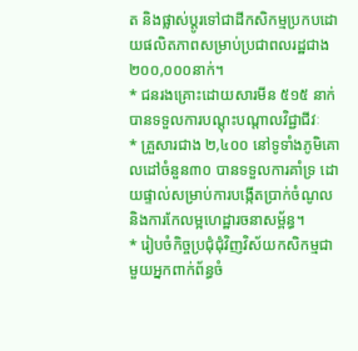ត និងផ្លាស់ប្តូរទៅជាដីកសិកម្មប្រកបដោយផលិតភាពសម្រាប់ប្រជាពលរដ្ឋជាង ២០០,០០០នាក់។
* ជនរងគ្រោះដោយសារមីន ៥១៥ នាក់ បានទទួលការបណ្តុះបណ្តាលវិជ្ជាជីវៈ
* គ្រួសារជាង ២,៤០០ នៅទូទាំងភូមិគោលដៅចំនួន៣០ បានទទួលការគាំទ្រ ដោយផ្ទាល់សម្រាប់ការបង្កើតប្រាក់ចំណូល និងការកែលម្អហេដ្ឋារចនាសម្ព័ន្ធ។
* រៀបចំកិច្ចប្រជុំជុំវិញវិស័យកសិកម្មជាមួយអ្នកពាក់ព័ន្ធចំ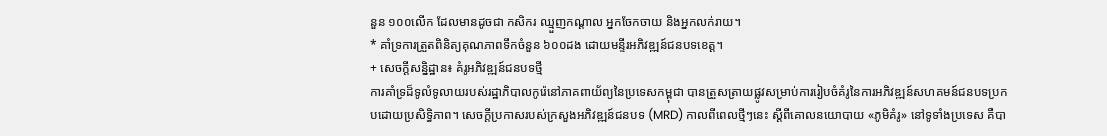នួន ១០០លើក ដែលមានដូចជា កសិករ ឈ្មួញកណ្តាល អ្នកចែកចាយ និងអ្នកលក់រាយ។
* គាំទ្រការត្រួតពិនិត្យគុណភាពទឹកចំនួន ៦០០ដង ដោយមន្ទីរអភិវឌ្ឍន៍ជនបទខេត្ត។
+ សេចក្តីសន្និដ្ឋាន៖ គំរូអភិវឌ្ឍន៍ជនបទថ្មី
ការគាំទ្រដ៏ទូលំទូលាយរបស់រដ្ឋាភិបាលកូរ៉េនៅភាគពាយ័ព្យនៃប្រទេសកម្ពុជា បានត្រួសត្រាយផ្លូវសម្រាប់ការរៀបចំគំរូនៃការអភិវឌ្ឍន៍សហគមន៍ជនបទប្រកបដោយប្រសិទ្ធិភាព។ សេចក្តីប្រកាសរបស់ក្រសួងអភិវឌ្ឍន៍ជនបទ (MRD) កាលពីពេលថ្មីៗនេះ ស្តីពីគោលនយោបាយ «ភូមិគំរូ» នៅទូទាំងប្រទេស គឺបា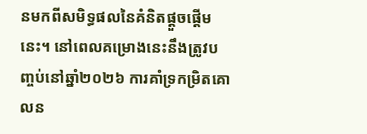នមកពីសមិទ្ធផលនៃគំនិតផ្តួចផ្តើមនេះ។ នៅពេលគម្រោងនេះនឹងត្រូវបញ្ចប់នៅឆ្នាំ២០២៦ ការគាំទ្រកម្រិតគោលន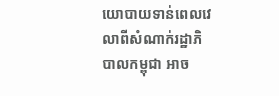យោបាយទាន់ពេលវេលាពីសំណាក់រដ្ឋាភិបាលកម្ពុជា អាច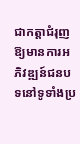ជាកត្តាជំរុញឱ្យមានការអភិវឌ្ឍន៍ជនបទនៅទូទាំងប្រ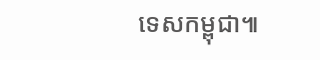ទេសកម្ពុជា៕